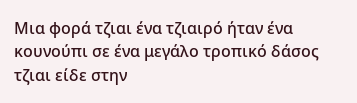Μια φορά τζιαι ένα τζιαιρό ήταν ένα κουνούπι σε ένα μεγάλο τροπικό δάσος τζιαι είδε στην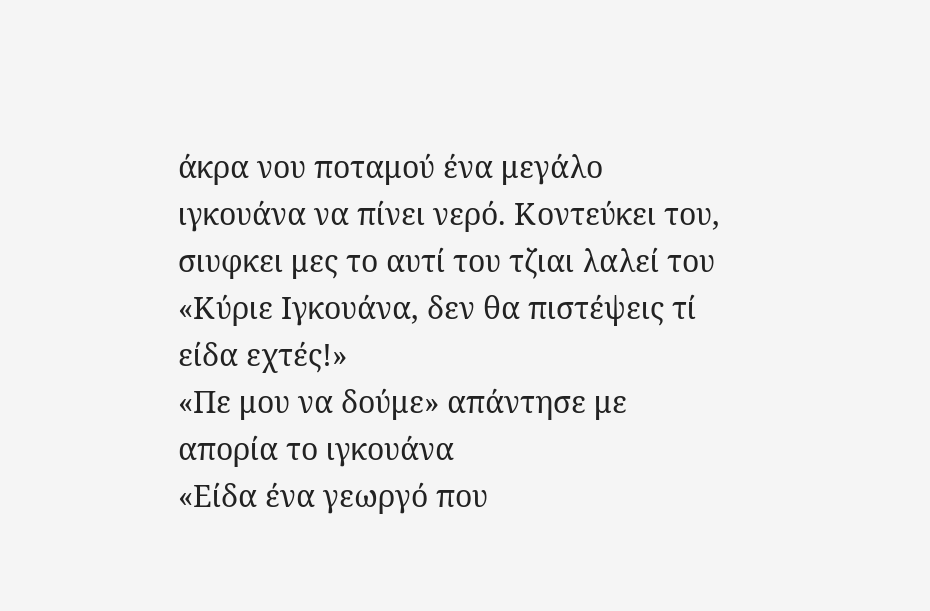άκρα νου ποταμού ένα μεγάλο ιγκουάνα να πίνει νερό. Κοντεύκει του, σιυφκει μες το αυτί του τζιαι λαλεί του
«Κύριε Ιγκουάνα, δεν θα πιστέψεις τί είδα εχτές!»
«Πε μου να δούμε» απάντησε με απορία το ιγκουάνα
«Είδα ένα γεωργό που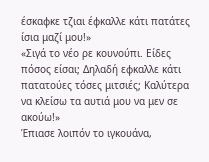έσκαφκε τζιαι έφκαλλε κάτι πατάτες ίσια μαζί μου!»
«Σιγά το νέο ρε κουνούπι. Είδες πόσος είσαι; Δηλαδή εφκαλλε κάτι πατατούες τόσες μιτσιές; Καλύτερα να κλείσω τα αυτιά μου να μεν σε ακούω!»
Έπιασε λοιπόν το ιγκουάνα,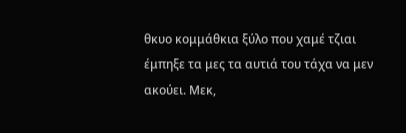θκυο κομμάθκια ξύλο που χαμέ τζιαι έμπηξε τα μες τα αυτιά του τάχα να μεν ακούει. Μεκ,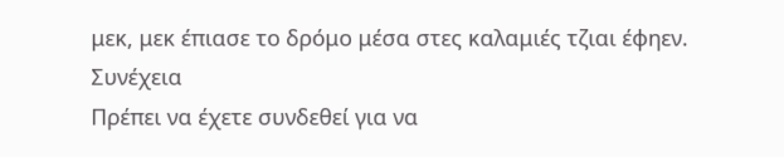μεκ, μεκ έπιασε το δρόμο μέσα στες καλαμιές τζιαι έφηεν. Συνέχεια
Πρέπει να έχετε συνδεθεί για να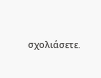σχολιάσετε.